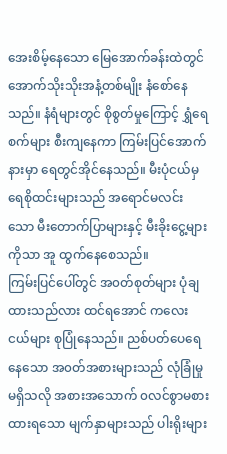အေးစိမ့်နေသော မြေအောက်ခန်းထဲတွင် အောက်သိုးသိုးအနံ့တစ်မျိုး နံစော်နေသည်။ နံရံများတွင် စိုစွတ်မှုကြောင့် ရွှံရေစက်များ စီးကျနေကာ ကြမ်းပြင်အောက်နားမှာ ရေတွင်အိုင်နေသည်။ မီးပုံငယ်မှ ရေစိုထင်းများသည် အရောင်မလင်းသော မီးတောက်ပြာများနှင့် မီးခိုးငွေ့များကိုသာ အူ ထွက်နေစေသည်။
ကြမ်းပြင်ပေါ်တွင် အ၀တ်စုတ်များ ပုံချထားသည်လား ထင်ရအောင် ကလေးငယ်များ စုပြုံနေသည်။ ညစ်ပတ်ပေရေနေသော အ၀တ်အစားများသည် လုံခြုံမှုမရှိသလို အစားအသောက် ၀လင်စွာမစားထားရသော မျက်နှာများသည် ပါးရိုးများ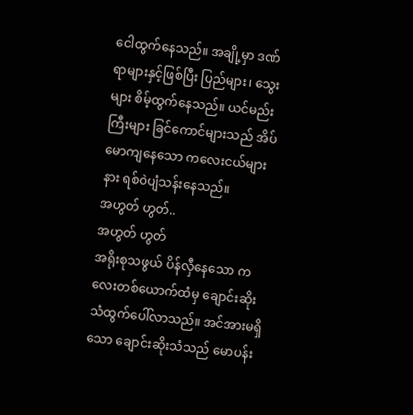ငေါထွက်နေသည်။ အချို့မှာ ဒဏ်ရာများနှင့်ဖြစ်ပြီး ပြည်များ၊ သွေးများ စိမ့်ထွက်နေသည်။ ယင်မည်းကြီးများ ခြင်ကောင်များသည် အိပ်မောကျနေသော ကလေးငယ်များနား ရစ်၀ဲပျံသန်းနေသည်။
အဟွတ် ဟွတ်..
အဟွတ် ဟွတ်
အရိုးစုသဖွယ် ပိန်လှီနေသော ကလေးတစ်ယောက်ထံမှ ချောင်းဆိုးသံထွက်ပေါ်လာသည်။ အင်အားမရှိသော ချောင်းဆိုးသံသည် မောပန်း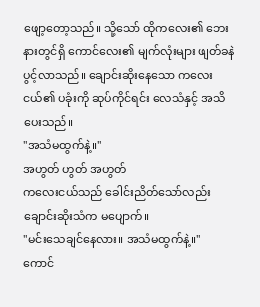ဖျော့တော့သည်။ သို့သော် ထိုကလေး၏ ဘေးနားတွင်ရှိ ကောင်လေး၏ မျက်လုံးများ ဖျတ်ခနဲ ပွင့်လာသည်။ ချောင်းဆိုးနေသော ကလေးငယ်၏ ပခုံးကို ဆုပ်ကိုင်ရင်း လေသံနှင့် အသိပေးသည်။
"အသံမထွက်နဲ့။"
အဟွတ် ဟွတ် အဟွတ်
ကလေးငယ်သည် ခေါင်းညိတ်သော်လည်း ချောင်းဆိုးသံက မပျောက်။
"မင်းသေချင်နေလား။ အသံမထွက်နဲ့။"
ကောင်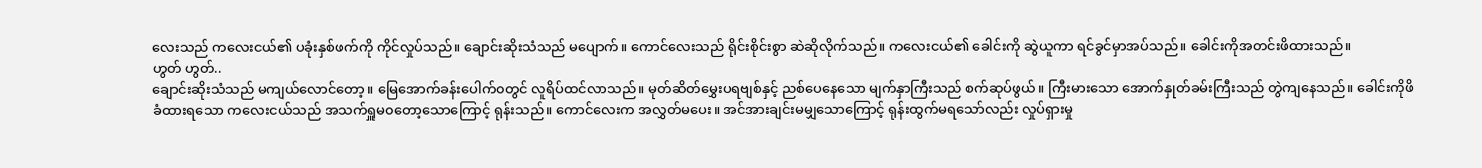လေးသည် ကလေးငယ်၏ ပခုံးနှစ်ဖက်ကို ကိုင်လှုပ်သည်။ ချောင်းဆိုးသံသည် မပျောက်။ ကောင်လေးသည် ရိုင်းစိုင်းစွာ ဆဲဆိုလိုက်သည်။ ကလေးငယ်၏ ခေါင်းကို ဆွဲယူကာ ရင်ခွင်မှာအပ်သည်။ ခေါင်းကိုအတင်းဖိထားသည်။
ဟွတ် ဟွတ်..
ချောင်းဆိုးသံသည် မကျယ်လောင်တော့။ မြေအောက်ခန်းပေါက်၀တွင် လူရိပ်ထင်လာသည်။ မုတ်ဆိတ်မွှေးပရဗျစ်နှင့် ညစ်ပေနေသော မျက်နှာကြီးသည် စက်ဆုပ်ဖွယ်။ ကြီးမားသော အောက်နှုတ်ခမ်းကြီးသည် တွဲကျနေသည်။ ခေါင်းကိုဖိခံထားရသော ကလေးငယ်သည် အသက်ရှူမ၀တော့သောကြောင့် ရုန်းသည်။ ကောင်လေးက အလွှတ်မပေး။ အင်အားချင်းမမျှသောကြောင့် ရုန်းထွက်မရသော်လည်း လှုပ်ရှားမှု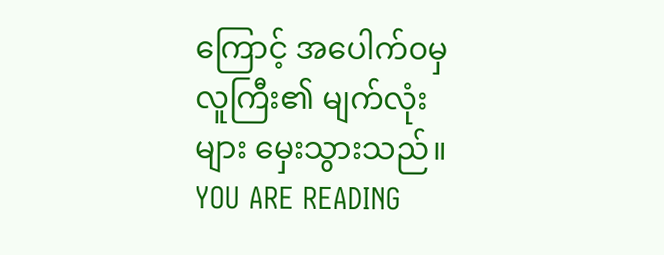ကြောင့် အပေါက်၀မှ လူကြီး၏ မျက်လုံးများ မှေးသွားသည်။
YOU ARE READING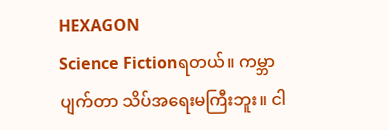HEXAGON
Science Fictionရတယ်။ ကမ္ဘာပျက်တာ သိပ်အရေးမကြီးဘူး။ ငါ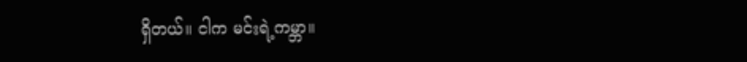ရှိတယ်။ ငါက မင်းရဲ့ကမ္ဘာ။